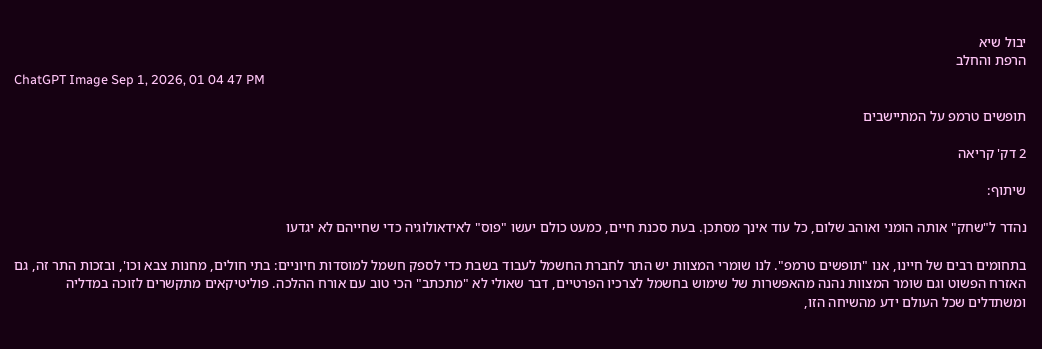יבול שיא
הרפת והחלב
ChatGPT Image Sep 1, 2026, 01 04 47 PM

תופשים טרמפ על המתיישבים

2 דק' קריאה

שיתוף:

נהדר ל"שחק" אותה הומני ואוהב שלום, כל עוד אינך מסתכן. בעת סכנת חיים, כמעט כולם יעשו "פוס" לאידאולוגיה כדי שחייהם לא יגדעו

בתחומים רבים של חיינו, אנו "תופשים טרמפ". לנו שומרי המצוות יש התר לחברת החשמל לעבוד בשבת כדי לספק חשמל למוסדות חיוניים: בתי חולים, מחנות צבא וכו', ובזכות התר זה, גם האזרח הפשוט וגם שומר המצוות נהנה מהאפשרות של שימוש בחשמל לצרכיו הפרטיים, דבר שאולי לא "מתכתב" הכי טוב עם אורח ההלכה. פוליטיקאים מתקשרים לזוכה במדליה ומשתדלים שכל העולם ידע מהשיחה הזו,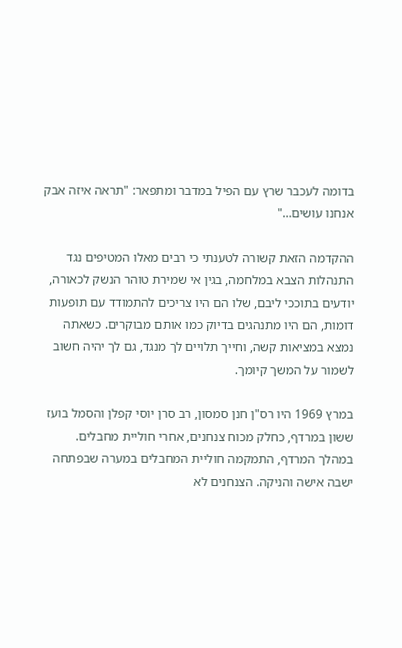בדומה לעכבר שרץ עם הפיל במדבר ומתפאר: "תראה איזה אבק אנחנו עושים…"

ההקדמה הזאת קשורה לטענתי כי רבים מאלו המטיפים נגד התנהלות הצבא במלחמה, בגין אי שמירת טוהר הנשק לכאורה, יודעים בתוככי ליבם, שלו הם היו צריכים להתמודד עם תופעות דומות, הם היו מתנהגים בדיוק כמו אותם מבוקרים. כשאתה נמצא במציאות קשה, וחייך תלויים לך מנגד, גם לך יהיה חשוב לשמור על המשך קיומך.

במרץ 1969 היו רס"ן חנן סמסון, רב סרן יוסי קפלן והסמל בועז ששון במרדף, כחלק מכוח צנחנים, אחרי חוליית מחבלים. במהלך המרדף, התמקמה חוליית המחבלים במערה שבפתחה ישבה אישה והניקה. הצנחנים לא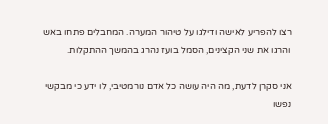רצו להפריע לאישה ודילגו על טיהור המערה. המחבלים פתחו באש והרגו את שני הקצינים, הסמל בועז נהרג בהמשך ההתקלות.

אני סקרן לדעת, מה היה עושה כל אדם נורמטיבי, לו ידע כי מבקשי נפשו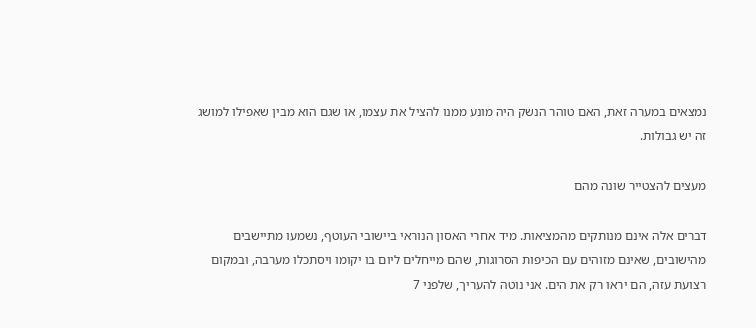נמצאים במערה זאת, האם טוהר הנשק היה מונע ממנו להציל את עצמו, או שגם הוא מבין שאפילו למושג זה יש גבולות.

מעצים להצטייר שונה מהם

דברים אלה אינם מנותקים מהמציאות. מיד אחרי האסון הנוראי ביישובי העוטף, נשמעו מתיישבים מהישובים, שאינם מזוהים עם הכיפות הסרוגות, שהם מייחלים ליום בו יקומו ויסתכלו מערבה, ובמקום רצועת עזה, הם יראו רק את הים. אני נוטה להעריך, שלפני 7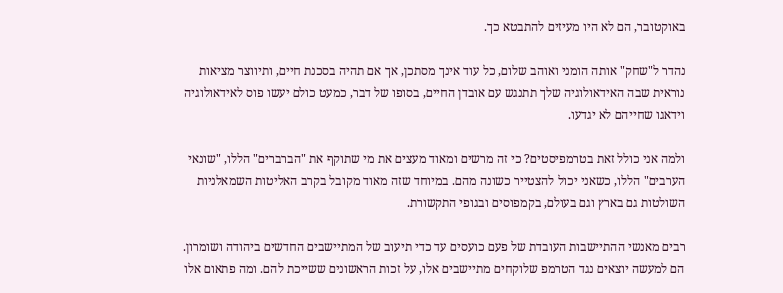באוקטובר, הם לא היו מעיזים להתבטא כך.

נהדר ל"שחק" אותה הומני ואוהב שלום, כל עוד אינך מסתכן, אך אם תהיה בסכנת חיים, ותיווצר מציאות נוראית שבה האידאולוגיה שלך תתנגש עם אובדן החיים, בסופו של דבר, כמעט כולם יעשו פוס לאידאולוגיה וידאגו שחייהם לא יגדעו.

ולמה אני כולל זאת בטרמפיסטים? כי זה מרשים ומאוד מעצים את מי שתוקף את "הברברים" הללו, "שונאי הערבים" הללו, כשאני יכול להצטייר כשונה מהם. במיוחד שזה מאוד מקובל בקרב האליטות השמאלניות השולטות גם בארץ וגם בעולם, בקמפוסים ובגופי התקשורת.

רבים מאנשי ההתיישבות העובדת של פעם כועסים עד כדי תיעוב של המתיישבים החדשים ביהודה ושומרון. הם למעשה יוצאים נגד הטרמפ שלוקחים מתיישבים אלו, על זכות הראשונים ששייכת להם. ומה פתאום אלו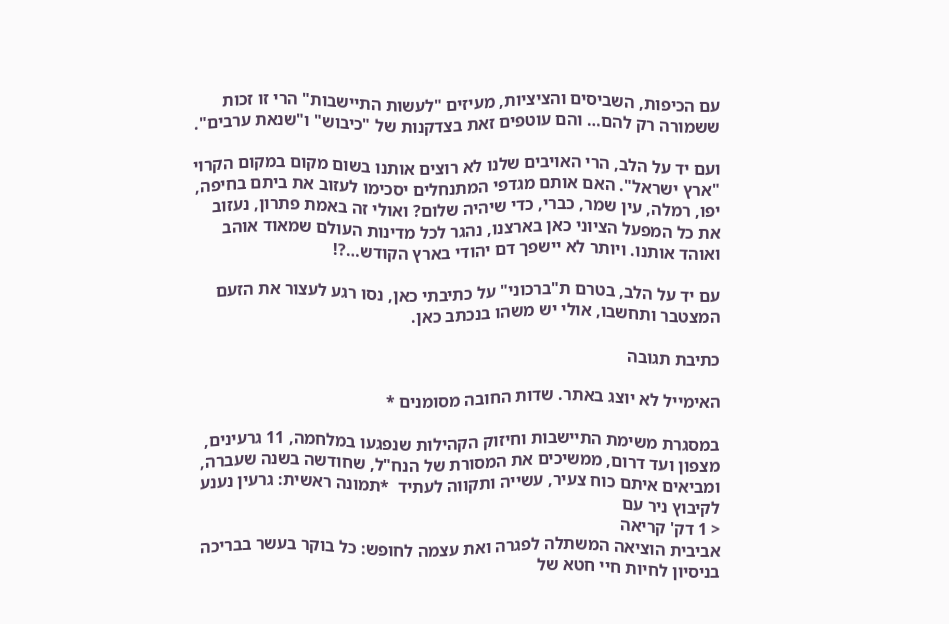עם הכיפות, השביסים והציציות, מעיזים "לעשות התיישבות" הרי זו זכות ששמורה רק להם… והם עוטפים זאת בצדקנות של "כיבוש" ו"שנאת ערבים".

ועם יד על הלב, הרי האויבים שלנו לא רוצים אותנו בשום מקום במקום הקרוי "ארץ ישראל". האם אותם מגדפי המתנחלים יסכימו לעזוב את ביתם בחיפה, יפו, רמלה, עין שמר, כברי, כדי שיהיה שלום? ואולי זה באמת פתרון, נעזוב את כל המפעל הציוני כאן בארצנו, נהגר לכל מדינות העולם שמאוד אוהב ואוהד אותנו. ויותר לא יישפך דם יהודי בארץ הקודש…?!

עם יד על הלב, בטרם ת"ברכוני" על כתיבתי כאן, נסו רגע לעצור את הזעם המצטבר ותחשבו, אולי יש משהו בנכתב כאן.

כתיבת תגובה

האימייל לא יוצג באתר. שדות החובה מסומנים *

במסגרת משימת התיישבות וחיזוק הקהילות שנפגעו במלחמה, 11 גרעינים, מצפון ועד דרום, ממשיכים את המסורת של הנח"ל, שחודשה בשנה שעברה, ומביאים איתם כוח צעיר, עשייה ותקווה לעתיד  *תמונה ראשית: גרעין נענע לקיבוץ ניר עם
< 1 דק' קריאה
אביבית הוציאה המשתלה לפגרה ואת עצמה לחופש: כל בוקר בעשר בבריכה בניסיון לחיות חיי חטא של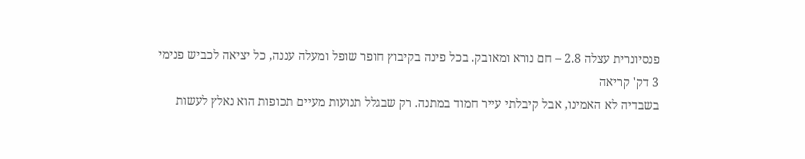פנסיונרית עצלה 2.8 – חם נורא ומאובק. בכל פינה בקיבוץ חופר שופל ומעלה עננה, כל יציאה לכביש פנימי
3 דק' קריאה
בשבדיה לא האמינו, אבל קיבלתי עייר חמוד במתנה. רק שבגלל תנועות מעיים תכופות הוא נאלץ לעשות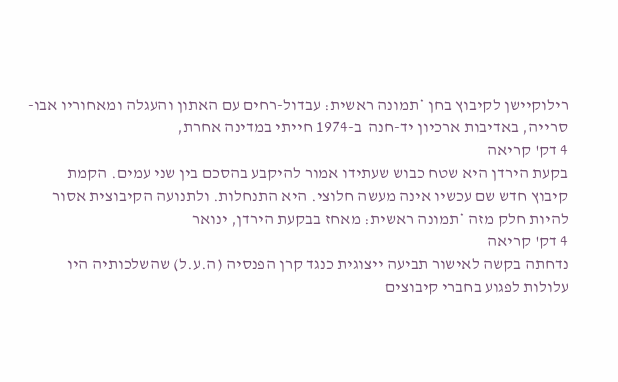רילוקיישן לקיבוץ בחן *תמונה ראשית: עבדול-רחים עם האתון והעגלה ומאחוריו אבו-סרייה, באדיבות ארכיון יד-חנה  ב-1974 חייתי במדינה אחרת,
4 דק' קריאה
בקעת הירדן היא שטח כבוש שעתידו אמור להיקבע בהסכם בין שני עמים. הקמת קיבוץ חדש שם עכשיו אינה מעשה חלוצי. היא התנחלות. ולתנועה הקיבוצית אסור להיות חלק מזה *תמונה ראשית: מאחז בבקעת הירדן, ינואר
4 דק' קריאה
נדחתה בקשה לאישור תביעה ייצוגית כנגד קרן הפנסיה (ה.ע.ל) שהשלכותיה היו עלולות לפגוע בחברי קיבוצים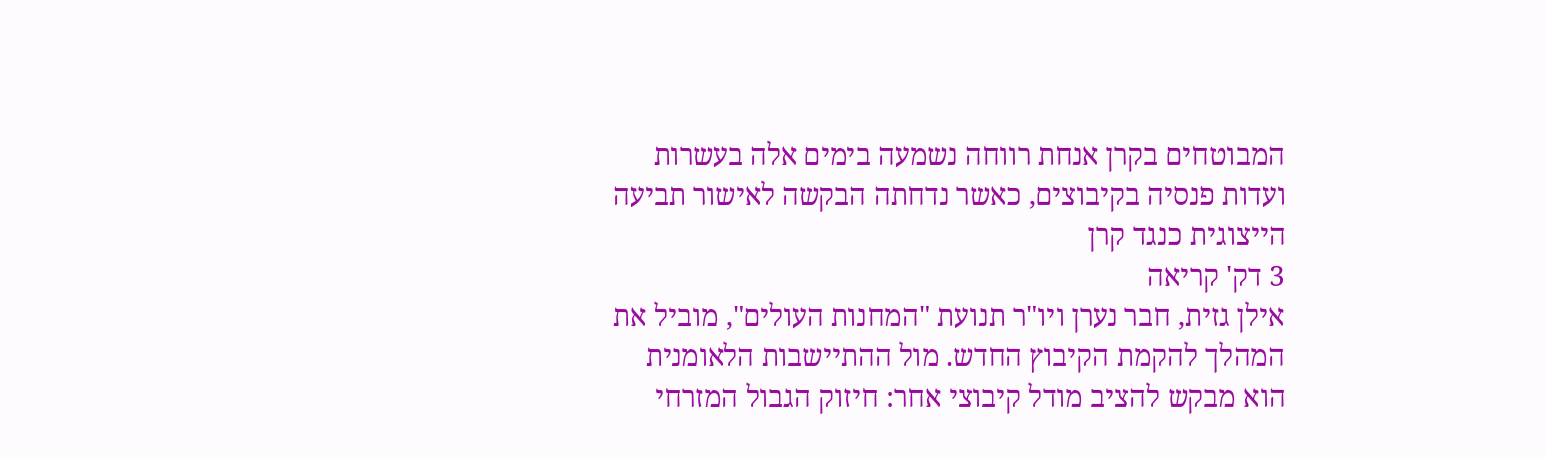המבוטחים בקרן אנחת רווחה נשמעה בימים אלה בעשרות ועדות פנסיה בקיבוצים, כאשר נדחתה הבקשה לאישור תביעה הייצוגית כנגד קרן
3 דק' קריאה
אילן גזית, חבר נערן ויו"ר תנועת "המחנות העולים", מוביל את המהלך להקמת הקיבוץ החדש. מול ההתיישבות הלאומנית הוא מבקש להציב מודל קיבוצי אחר: חיזוק הגבול המזרחי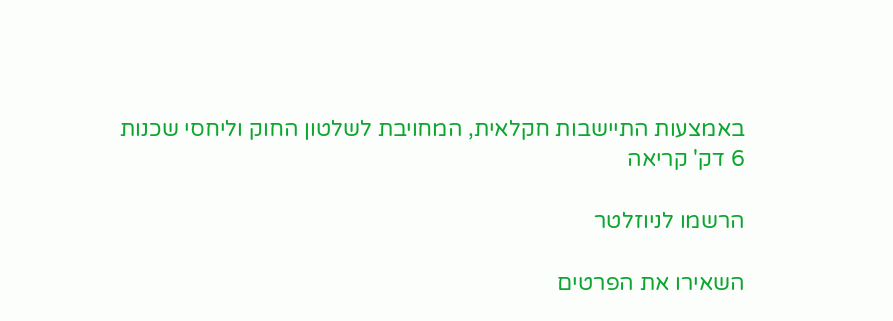באמצעות התיישבות חקלאית, המחויבת לשלטון החוק וליחסי שכנות
6 דק' קריאה

הרשמו לניוזלטר

השאירו את הפרטים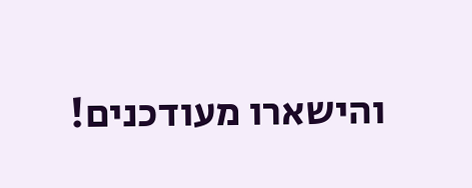והישארו מעודכנים!